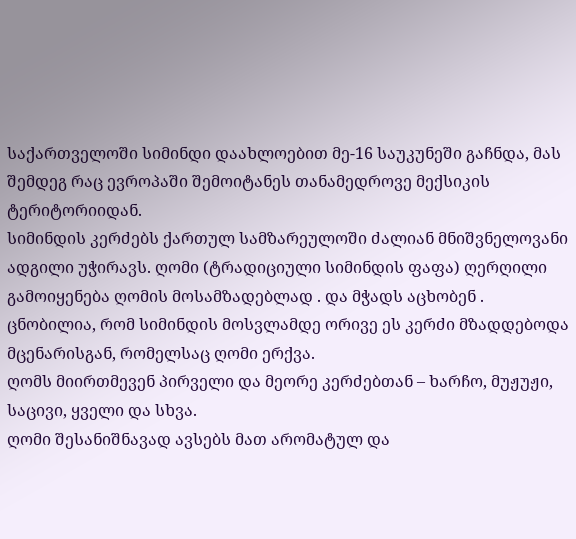საქართველოში სიმინდი დაახლოებით მე-16 საუკუნეში გაჩნდა, მას შემდეგ რაც ევროპაში შემოიტანეს თანამედროვე მექსიკის ტერიტორიიდან.
სიმინდის კერძებს ქართულ სამზარეულოში ძალიან მნიშვნელოვანი ადგილი უჭირავს. ღომი (ტრადიციული სიმინდის ფაფა) ღერღილი გამოიყენება ღომის მოსამზადებლად . და მჭადს აცხობენ .
ცნობილია, რომ სიმინდის მოსვლამდე ორივე ეს კერძი მზადდებოდა მცენარისგან, რომელსაც ღომი ერქვა.
ღომს მიირთმევენ პირველი და მეორე კერძებთან – ხარჩო, მუჟუჟი, საცივი, ყველი და სხვა.
ღომი შესანიშნავად ავსებს მათ არომატულ და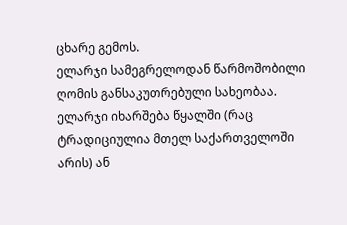ცხარე გემოს.
ელარჯი სამეგრელოდან წარმოშობილი ღომის განსაკუთრებული სახეობაა. ელარჯი იხარშება წყალში (რაც ტრადიციულია მთელ საქართველოში არის) ან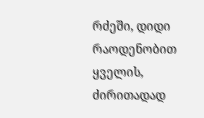რძეში, დიდი რაოდენობით ყველის, ძირითადად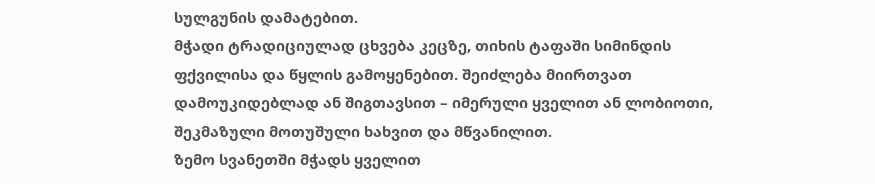სულგუნის დამატებით.
მჭადი ტრადიციულად ცხვება კეცზე, თიხის ტაფაში სიმინდის ფქვილისა და წყლის გამოყენებით. შეიძლება მიირთვათ დამოუკიდებლად ან შიგთავსით – იმერული ყველით ან ლობიოთი, შეკმაზული მოთუშული ხახვით და მწვანილით.
ზემო სვანეთში მჭადს ყველით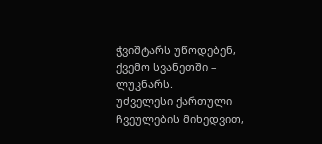ჭვიშტარს უწოდებენ, ქვემო სვანეთში – ლუკნარს.
უძველესი ქართული ჩვეულების მიხედვით,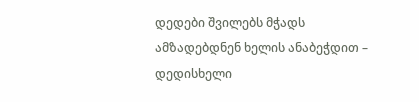დედები შვილებს მჭადს ამზადებდნენ ხელის ანაბეჭდით – დედისხელი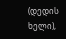(დედის ხელი),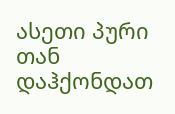ასეთი პური თან დაჰქონდათ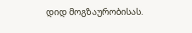დიდ მოგზაურობისას.